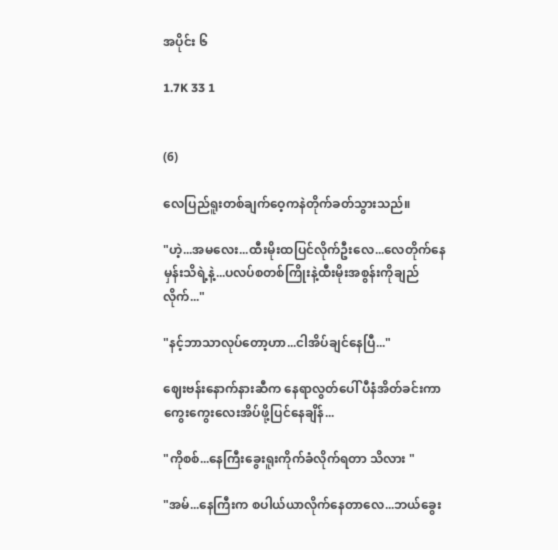အပိုင်း ၆

1.7K 33 1


(6)

လေပြည်ရူးတစ်ချက်ဝေ့ကနဲတိုက်ခတ်သွားသည်။

"ဟဲ့...အမလေး...ထီးမိုးထပြင်လိုက်ဦးလေ...လေတိုက်နေမှန်းသိရဲ့နဲ့...ပလပ်စတစ်ကြိုးနဲ့ထီးမိုးအစွန်းကိုချည်လိုက်..."

"နင့်ဘာသာလုပ်တော့ဟာ...ငါအိပ်ချင်နေပြီ..."

ဈေးဗန်းနောက်နားဆီက နေရာလွတ်ပေါ် ပီနံအိတ်ခင်းကာ ကွေးကွေးလေးအိပ်ဖို့ပြင်နေချိန်...

"ကိုစစ်...နေကြီးခွေးရူးကိုက်ခံလိုက်ရတာ သိလား "

"အမ်...နေကြီးက စပါယ်ယာလိုက်နေတာလေ...ဘယ်ခွေး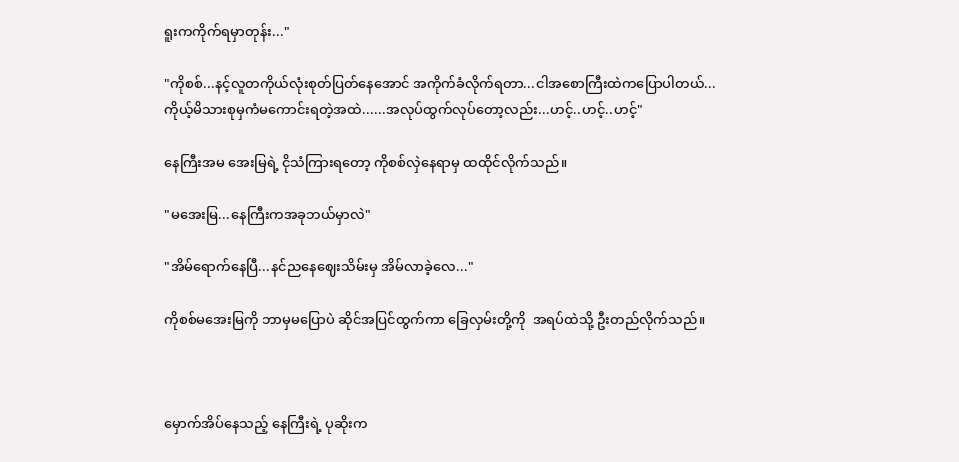ရူးကကိုက်ရမှာတုန်း..."

"ကိုစစ်...နင့်လူတကိုယ်လုံးစုတ်ပြတ်နေအောင် အကိုက်ခံလိုက်ရတာ...ငါအစောကြီးထဲကပြောပါတယ်...ကိုယ့်မိသားစုမှကံမကောင်းရတဲ့အထဲ......အလုပ်ထွက်လုပ်တော့လည်း...ဟင့်..ဟင့်..ဟင့်"

နေကြီးအမ အေးမြရဲ့ ငိုသံကြားရတော့ ကိုစစ်လှဲနေရာမှ ထထိုင်လိုက်သည်။

"မအေးမြ...နေကြီးကအခုဘယ်မှာလဲ"

"အိမ်ရောက်နေပြီ...နင်ညနေဈေးသိမ်းမှ အိမ်လာခဲ့လေ..."

ကိုစစ်မအေးမြကို ဘာမှမပြောပဲ ဆိုင်အပြင်ထွက်ကာ ခြေလှမ်းတို့ကို  အရပ်ထဲသို့ ဦးတည်လိုက်သည်။



မှောက်အိပ်နေသည့် နေကြီးရဲ့ ပုဆိုးက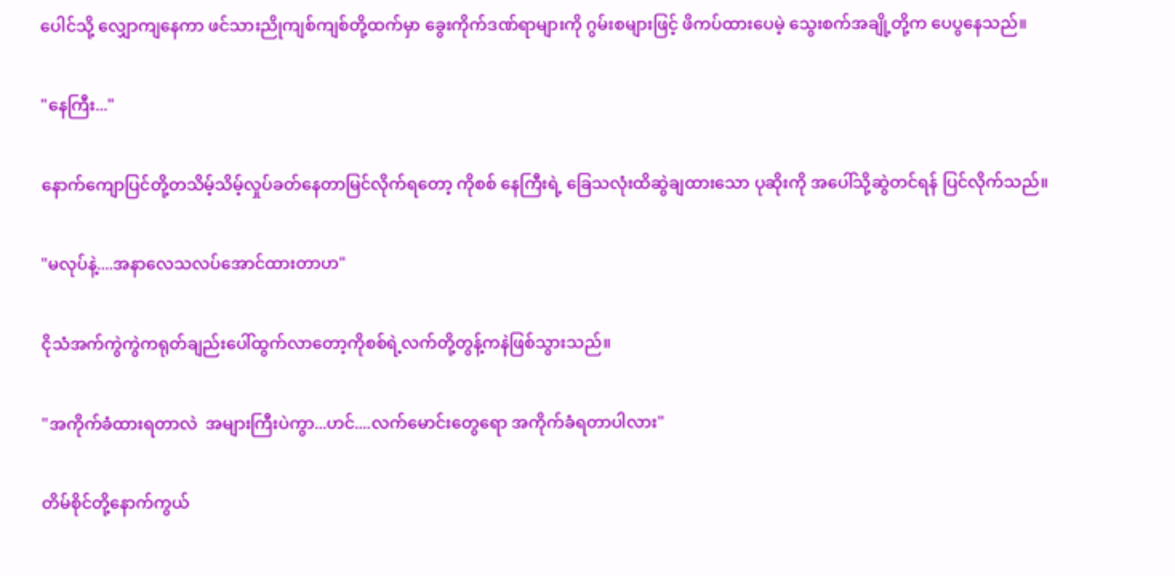ပေါင်သို့ လျှောကျနေကာ ဖင်သားညိုကျစ်ကျစ်တို့ထက်မှာ ခွေးကိုက်ဒဏ်ရာများကို ဂွမ်းစများဖြင့် ဖိကပ်ထားပေမဲ့ သွေးစက်အချို့တို့က ပေပွနေသည်။

"နေကြီး..."

နောက်ကျောပြင်တို့တသိမ့်သိမ့်လှုပ်ခတ်နေတာမြင်လိုက်ရတော့ ကိုစစ် နေကြီးရဲ့ ခြေသလုံးထိဆွဲချထားသော ပုဆိုးကို အပေါ်သို့ဆွဲတင်ရန် ပြင်လိုက်သည်။

"မလုပ်နဲ့....အနာလေသလပ်အောင်ထားတာဟ"

ငိုသံအက်ကွဲကွဲကရုတ်ချည်းပေါ်ထွက်လာတော့ကိုစစ်ရဲ့လက်တို့တွန့်ကနဲဖြစ်သွားသည်။

"အကိုက်ခံထားရတာလဲ  အများကြီးပဲကွာ...ဟင်....လက်မောင်းတွေရော အကိုက်ခံရတာပါလား"

တိမ်စိုင်တို့နောက်ကွယ်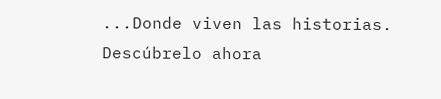...Donde viven las historias. Descúbrelo ahora